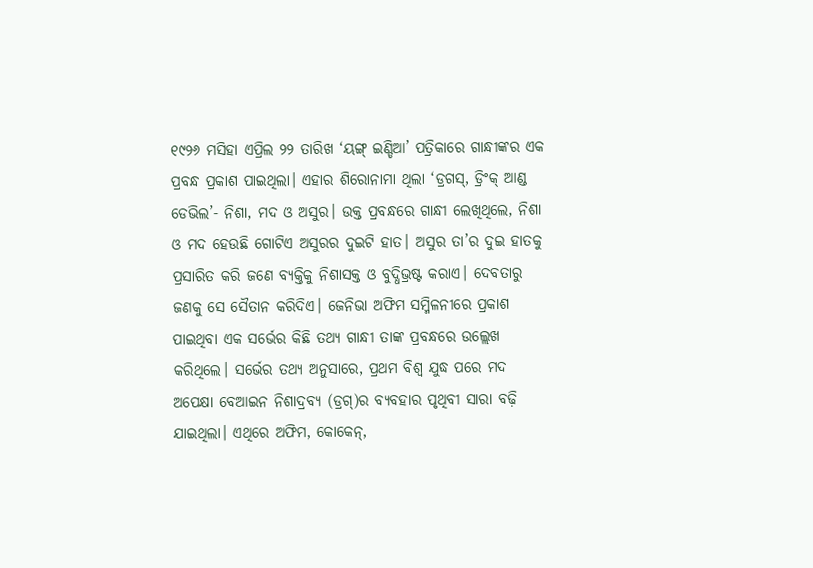୧୯୨୬ ମସିହା ଏପ୍ରିଲ ୨୨ ତାରିଖ ‘ୟଙ୍ଗ୍ ଇଣ୍ଡିଆ’ ପତ୍ରିକାରେ ଗାନ୍ଧୀଙ୍କର ଏକ ପ୍ରବନ୍ଧ ପ୍ରକାଶ ପାଇଥିଲା। ଏହାର ଶିରୋନାମା ଥିଲା ‘ଡ୍ରଗସ୍, ଡ୍ରିଂକ୍ ଆଣ୍ଡ ଡେଭିଲ’- ନିଶା, ମଦ ଓ ଅସୁର। ଉକ୍ତ ପ୍ରବନ୍ଧରେ ଗାନ୍ଧୀ ଲେଖିଥିଲେ, ନିଶା ଓ ମଦ ହେଉଛି ଗୋଟିଏ ଅସୁରର ଦୁଇଟି ହାତ। ଅସୁର ତା’ର ଦୁଇ ହାତକୁ ପ୍ରସାରିତ କରି ଜଣେ ବ୍ୟକ୍ତିକୁ ନିଶାସକ୍ତ ଓ ବୁଦ୍ଧିଭ୍ରଷ୍ଟ କରାଏ। ଦେବତାରୁ ଜଣକୁ ସେ ସୈତାନ କରିଦିଏ। ଜେନିଭା ଅଫିମ ସମ୍ମିଳନୀରେ ପ୍ରକାଶ ପାଇଥିବା ଏକ ସର୍ଭେର କିଛି ତଥ୍ୟ ଗାନ୍ଧୀ ତାଙ୍କ ପ୍ରବନ୍ଧରେ ଉଲ୍ଲେଖ କରିଥିଲେ। ସର୍ଭେର ତଥ୍ୟ ଅନୁସାରେ, ପ୍ରଥମ ବିଶ୍ୱ ଯୁଦ୍ଧ ପରେ ମଦ ଅପେକ୍ଷା ବେଆଇନ ନିଶାଦ୍ରବ୍ୟ (ଡ୍ରଗ୍)ର ବ୍ୟବହାର ପୃଥିବୀ ସାରା ବଢ଼ି ଯାଇଥିଲା। ଏଥିରେ ଅଫିମ, କୋକେନ୍,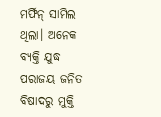ମର୍ଫିନ୍ ସାମିଲ ଥିଲା। ଅନେକ ବ୍ୟକ୍ତି ଯୁଦ୍ଧ ପରାଜୟ ଜନିତ ବିଷାଦରୁ ମୁକ୍ତି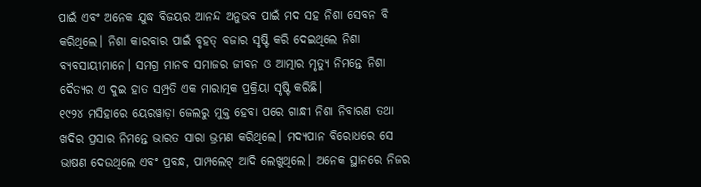ପାଇଁ ଏବଂ ଅନେକ ଯୁଦ୍ଧ ବିଜୟର ଆନନ୍ଦ ଅନୁଭବ ପାଇଁ ମଦ ସହ ନିଶା ସେବନ ବି କରିଥିଲେ। ନିଶା କାରବାର ପାଇଁ ବୃହତ୍ ବଜାର ସୃଷ୍ଟି କରି ଦେଇଥିଲେ ନିଶା ବ୍ୟବସାୟୀମାନେ। ସମଗ୍ର ମାନବ ସମାଜର ଜୀବନ ଓ ଆତ୍ମାର ମୃତ୍ୟୁ ନିମନ୍ତେ ନିଶା ଦୈତ୍ୟର ଏ ଦୁଇ ହାତ ସମ୍ପ୍ରତି ଏକ ମାରାତ୍ମକ ପ୍ରକ୍ରିୟା ସୃଷ୍ଟି କରିଛି।
୧୯୨୪ ମସିହାରେ ୟେରୱାଡ଼ା ଜେଲରୁ ମୁକ୍ତ ହେବା ପରେ ଗାନ୍ଧୀ ନିଶା ନିବାରଣ ତଥା ଖଦିର ପ୍ରସାର ନିମନ୍ତେ ଭାରତ ସାରା ଭ୍ରମଣ କରିଥିଲେ। ମଦ୍ୟପାନ ବିରୋଧରେ ସେ ଭାଷଣ ଦେଉଥିଲେ ଏବଂ ପ୍ରବନ୍ଧ, ପାମ୍ପଲେଟ୍ ଆଦି ଲେଖୁଥିଲେ। ଅନେକ ସ୍ଥାନରେ ନିଜର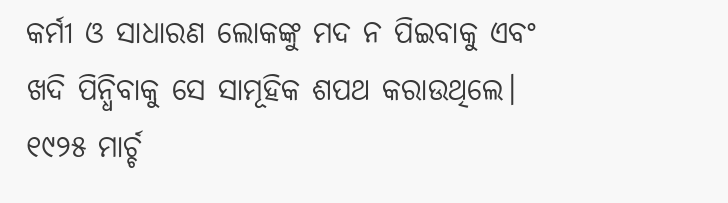କର୍ମୀ ଓ ସାଧାରଣ ଲୋକଙ୍କୁ ମଦ ନ ପିଇବାକୁ ଏବଂ ଖଦି ପିନ୍ଧିବାକୁ ସେ ସାମୂହିକ ଶପଥ କରାଉଥିଲେ।
୧୯୨୫ ମାର୍ଚ୍ଚ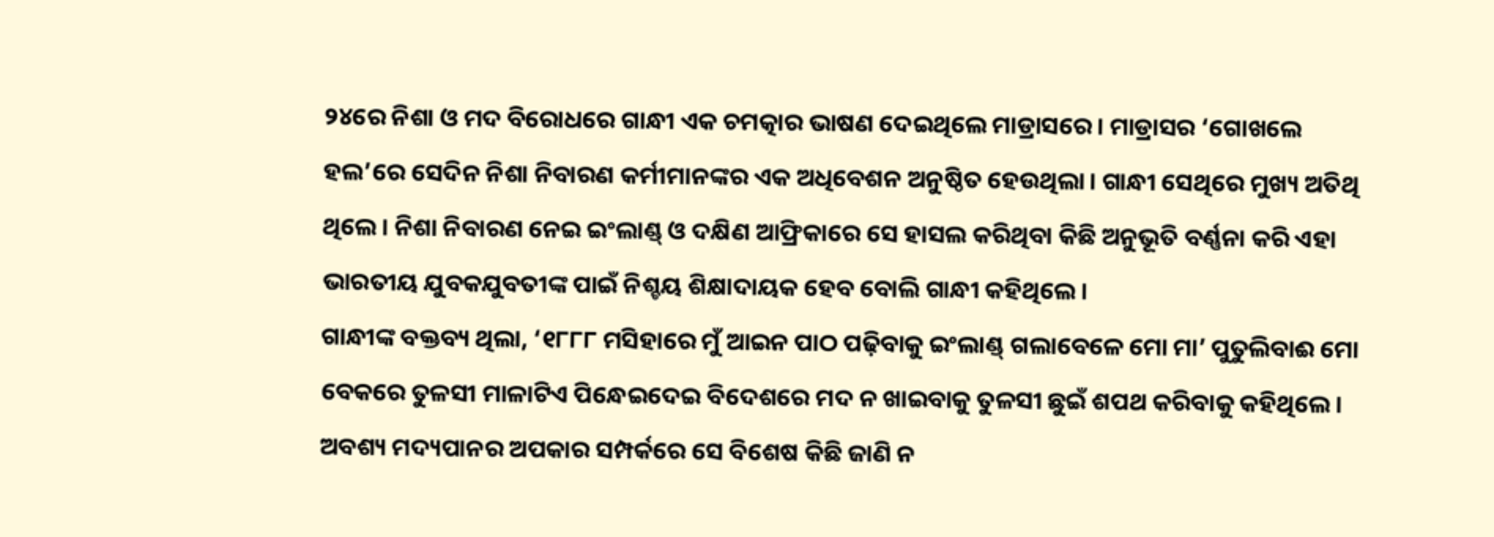୨୪ରେ ନିଶା ଓ ମଦ ବିରୋଧରେ ଗାନ୍ଧୀ ଏକ ଚମତ୍କାର ଭାଷଣ ଦେଇଥିଲେ ମାଡ୍ରାସରେ। ମାଡ୍ରାସର ‘ଗୋଖଲେ ହଲ’ରେ ସେଦିନ ନିଶା ନିବାରଣ କର୍ମୀମାନଙ୍କର ଏକ ଅଧିବେଶନ ଅନୁଷ୍ଠିତ ହେଉଥିଲା। ଗାନ୍ଧୀ ସେଥିରେ ମୁଖ୍ୟ ଅତିଥି ଥିଲେ। ନିଶା ନିବାରଣ ନେଇ ଇଂଲାଣ୍ଡ୍ ଓ ଦକ୍ଷିଣ ଆଫ୍ରିକାରେ ସେ ହାସଲ କରିଥିବା କିଛି ଅନୁଭୂତି ବର୍ଣ୍ଣନା କରି ଏହା ଭାରତୀୟ ଯୁବକଯୁବତୀଙ୍କ ପାଇଁ ନିଶ୍ଚୟ ଶିକ୍ଷାଦାୟକ ହେବ ବୋଲି ଗାନ୍ଧୀ କହିଥିଲେ।
ଗାନ୍ଧୀଙ୍କ ବକ୍ତବ୍ୟ ଥିଲା, ‘୧୮୮୮ ମସିହାରେ ମୁଁ ଆଇନ ପାଠ ପଢ଼ିବାକୁ ଇଂଲାଣ୍ଡ୍ ଗଲାବେଳେ ମୋ ମା’ ପୁତୁଲିବାଈ ମୋ ବେକରେ ତୁଳସୀ ମାଳାଟିଏ ପିନ୍ଧେଇଦେଇ ବିଦେଶରେ ମଦ ନ ଖାଇବାକୁ ତୁଳସୀ ଛୁଇଁ ଶପଥ କରିବାକୁ କହିଥିଲେ। ଅବଶ୍ୟ ମଦ୍ୟପାନର ଅପକାର ସମ୍ପର୍କରେ ସେ ବିଶେଷ କିଛି ଜାଣି ନ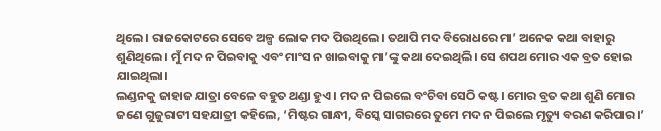ଥିଲେ। ରାଜକୋଟରେ ସେବେ ଅଳ୍ପ ଲୋକ ମଦ ପିଉଥିଲେ। ତଥାପି ମଦ ବିରୋଧରେ ମା’ ଅନେକ କଥା ବାହାରୁ ଶୁଣିଥିଲେ। ମୁଁ ମଦ ନ ପିଇବାକୁ ଏବଂ ମାଂସ ନ ଖାଇବାକୁ ମା’ଙ୍କୁ କଥା ଦେଇଥିଲି। ସେ ଶପଥ ମୋର ଏକ ବ୍ରତ ହୋଇ ଯାଇଥିଲା।
ଲଣ୍ଡନକୁ ଜାହାଜ ଯାତ୍ରା ବେଳେ ବହୁତ ଥଣ୍ଡା ହୁଏ। ମଦ ନ ପିଇଲେ ବଂଚିବା ସେଠି କଷ୍ଟ। ମୋର ବ୍ରତ କଥା ଶୁଣି ମୋର ଜଣେ ଗୁଜୁରାଟୀ ସହଯାତ୍ରୀ କହିଲେ, ‘ମିଷ୍ଟର ଗାନ୍ଧୀ, ବିସ୍କେ ସାଗରରେ ତୁମେ ମଦ ନ ପିଇଲେ ମୃତ୍ୟୁ ବରଣ କରିପାର।’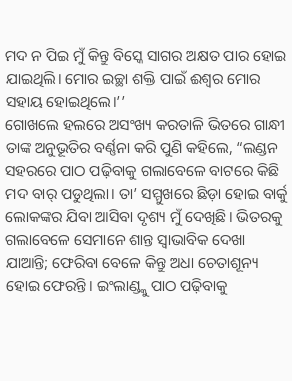ମଦ ନ ପିଇ ମୁଁ କିନ୍ତୁ ବିସ୍କେ ସାଗର ଅକ୍ଷତ ପାର ହୋଇ ଯାଇଥିଲି। ମୋର ଇଚ୍ଛା ଶକ୍ତି ପାଇଁ ଈଶ୍ୱର ମୋର ସହାୟ ହୋଇଥିଲେ।’’
ଗୋଖଲେ ହଲରେ ଅସଂଖ୍ୟ କରତାଳି ଭିତରେ ଗାନ୍ଧୀ ତାଙ୍କ ଅନୁଭୂତିର ବର୍ଣ୍ଣନା କରି ପୁଣି କହିଲେ, “ଲଣ୍ଡନ ସହରରେ ପାଠ ପଢ଼ିବାକୁ ଗଲାବେଳେ ବାଟରେ କିଛି ମଦ ବାର୍ ପଡୁଥିଲା। ତା’ ସମ୍ମୁଖରେ ଛିଡ଼ା ହୋଇ ବାର୍କୁ ଲୋକଙ୍କର ଯିବା ଆସିବା ଦୃଶ୍ୟ ମୁଁ ଦେଖିଛି। ଭିତରକୁ ଗଲାବେଳେ ସେମାନେ ଶାନ୍ତ ସ୍ୱାଭାବିକ ଦେଖା ଯାଆନ୍ତି; ଫେରିବା ବେଳେ କିନ୍ତୁ ଅଧା ଚେତାଶୂନ୍ୟ ହୋଇ ଫେରନ୍ତି। ଇଂଲାଣ୍ଡ୍କୁ ପାଠ ପଢ଼ିବାକୁ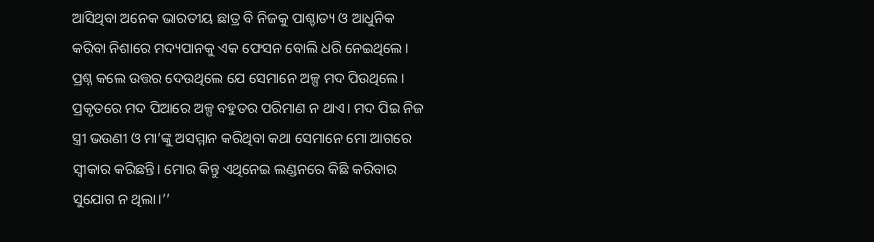ଆସିଥିବା ଅନେକ ଭାରତୀୟ ଛାତ୍ର ବି ନିଜକୁ ପାଶ୍ଚାତ୍ୟ ଓ ଆଧୁନିକ କରିବା ନିଶାରେ ମଦ୍ୟପାନକୁ ଏକ ଫେସନ ବୋଲି ଧରି ନେଇଥିଲେ। ପ୍ରଶ୍ନ କଲେ ଉତ୍ତର ଦେଉଥିଲେ ଯେ ସେମାନେ ଅଳ୍ପ ମଦ ପିଉଥିଲେ। ପ୍ରକୃତରେ ମଦ ପିଆରେ ଅଳ୍ପ ବହୁତର ପରିମାଣ ନ ଥାଏ। ମଦ ପିଇ ନିଜ ସ୍ତ୍ରୀ ଭଉଣୀ ଓ ମା’ଙ୍କୁ ଅସମ୍ମାନ କରିଥିବା କଥା ସେମାନେ ମୋ ଆଗରେ ସ୍ୱୀକାର କରିଛନ୍ତି। ମୋର କିନ୍ତୁ ଏଥିନେଇ ଲଣ୍ଡନରେ କିଛି କରିବାର ସୁଯୋଗ ନ ଥିଲା।’’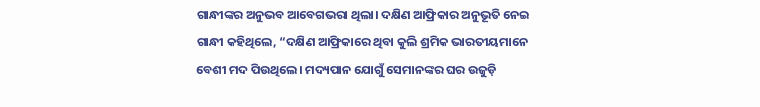ଗାନ୍ଧୀଙ୍କର ଅନୁଭବ ଆବେଗଭରା ଥିଲା। ଦକ୍ଷିଣ ଆଫ୍ରିକାର ଅନୁଭୂତି ନେଇ ଗାନ୍ଧୀ କହିଥିଲେ, “ଦକ୍ଷିଣ ଆଫ୍ରିକାରେ ଥିବା କୁଲି ଶ୍ରମିକ ଭାରତୀୟମାନେ ବେଶୀ ମଦ ପିଉଥିଲେ। ମଦ୍ୟପାନ ଯୋଗୁଁ ସେମାନଙ୍କର ଘର ଉଜୁଡ଼ି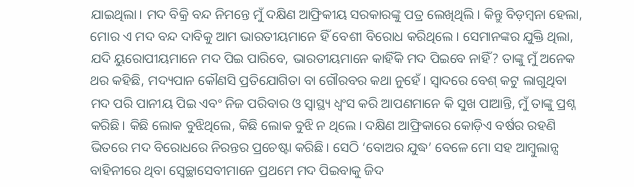ଯାଇଥିଲା। ମଦ ବିକ୍ରି ବନ୍ଦ ନିମନ୍ତେ ମୁଁ ଦକ୍ଷିଣ ଆଫ୍ରିକୀୟ ସରକାରଙ୍କୁ ପତ୍ର ଲେଖିଥିଲି। କିନ୍ତୁ ବିଡ଼ମ୍ବନା ହେଲା, ମୋର ଏ ମଦ ବନ୍ଦ ଦାବିକୁ ଆମ ଭାରତୀୟମାନେ ହିଁ ବେଶୀ ବିରୋଧ କରିଥିଲେ। ସେମାନଙ୍କର ଯୁକ୍ତି ଥିଲା, ଯଦି ୟୁରୋପୀୟମାନେ ମଦ ପିଇ ପାରିବେ, ଭାରତୀୟମାନେ କାହିଁକି ମଦ ପିଇବେ ନାହିଁ? ତାଙ୍କୁ ମୁଁ ଅନେକ ଥର କହିଛି, ମଦ୍ୟପାନ କୌଣସି ପ୍ରତିଯୋଗିତା ବା ଗୌରବର କଥା ନୁହେଁ। ସ୍ୱାଦରେ ବେଶ୍ କଟୁ ଲାଗୁଥିବା ମଦ ପରି ପାନୀୟ ପିଇ ଏବଂ ନିଜ ପରିବାର ଓ ସ୍ୱାସ୍ଥ୍ୟ ଧ୍ବଂସ କରି ଆପଣମାନେ କି ସୁଖ ପାଆନ୍ତି, ମୁଁ ତାଙ୍କୁ ପ୍ରଶ୍ନ କରିଛି। କିଛି ଲୋକ ବୁଝିଥିଲେ, କିଛି ଲୋକ ବୁଝି ନ ଥିଲେ। ଦକ୍ଷିଣ ଆଫ୍ରିକାରେ କୋଡ଼ିଏ ବର୍ଷର ରହଣି ଭିତରେ ମଦ ବିରୋଧରେ ନିରନ୍ତର ପ୍ରଚେଷ୍ଟା କରିଛି। ସେଠି ‘ବୋଅର ଯୁଦ୍ଧ’ ବେଳେ ମୋ ସହ ଆମ୍ବୁଲାନ୍ସ ବାହିନୀରେ ଥିବା ସ୍ବେଚ୍ଛାସେବୀମାନେ ପ୍ରଥମେ ମଦ ପିଇବାକୁ ଜିଦ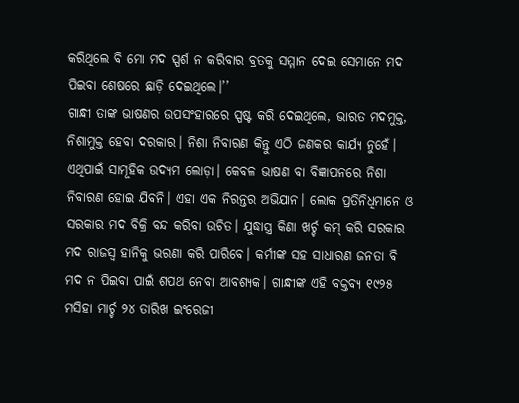କରିଥିଲେ ବି ମୋ ମଦ ସ୍ପର୍ଶ ନ କରିବାର ବ୍ରତକୁ ସମ୍ମାନ ଦେଇ ସେମାନେ ମଦ ପିଇବା ଶେଷରେ ଛାଡ଼ି ଦେଇଥିଲେ।’’
ଗାନ୍ଧୀ ତାଙ୍କ ଭାଷଣର ଉପସଂହାରରେ ସ୍ପଷ୍ଟ କରି ଦେଇଥିଲେ, ଭାରତ ମଦମୁକ୍ତ, ନିଶାମୁକ୍ତ ହେବା ଦରକାର। ନିଶା ନିବାରଣ କିନ୍ତୁ ଏଠି ଜଣକର କାର୍ଯ୍ୟ ନୁହେଁ। ଏଥିପାଇଁ ସାମୂହିକ ଉଦ୍ୟମ ଲୋଡ଼ା। କେବଳ ଭାଷଣ ବା ବିଜ୍ଞାପନରେ ନିଶା ନିବାରଣ ହୋଇ ଯିବନି। ଏହା ଏକ ନିରନ୍ତର ଅଭିଯାନ। ଲୋକ ପ୍ରତିନିଧିମାନେ ଓ ସରକାର ମଦ ବିକ୍ରି ବନ୍ଦ କରିବା ଉଚିତ। ଯୁଦ୍ଧାସ୍ତ୍ର କିଣା ଖର୍ଚ୍ଚ କମ୍ କରି ସରକାର ମଦ ରାଜସ୍ବ ହାନିକୁ ଭରଣା କରି ପାରିବେ। କର୍ମୀଙ୍କ ସହ ସାଧାରଣ ଜନତା ବି ମଦ ନ ପିଇବା ପାଇଁ ଶପଥ ନେବା ଆବଶ୍ୟକ। ଗାନ୍ଧୀଙ୍କ ଏହି ବକ୍ତବ୍ୟ ୧୯୨୫ ମସିହା ମାର୍ଚ୍ଚ ୨୪ ତାରିଖ ଇଂରେଜୀ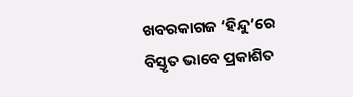ଖବରକାଗଜ ‘ହିନ୍ଦୁ’ରେ ବିସ୍ତୃତ ଭାବେ ପ୍ରକାଶିତ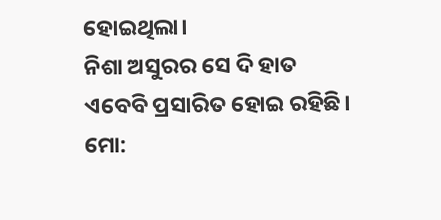ହୋଇଥିଲା।
ନିଶା ଅସୁରର ସେ ଦି ହାତ ଏବେବି ପ୍ରସାରିତ ହୋଇ ରହିଛି।
ମୋ: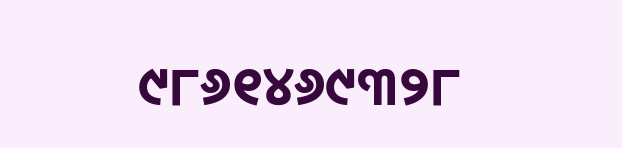୯୮୬୧୪୬୯୩୨୮